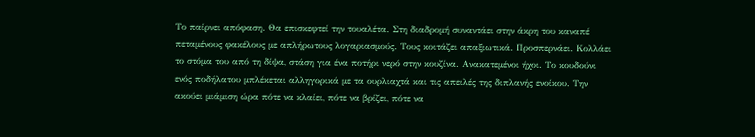Το παίρνει απόφαση. Θα επισκεφτεί την τουαλέτα. Στη διαδρομή συναντάει στην άκρη του καναπέ πεταμένους φακέλους με απλήρωτους λογαριασμούς. Τους κοιτάζει απαξιωτικά. Προσπερνάει. Κολλάει το στόμα του από τη δίψα, στάση για ένα ποτήρι νερό στην κουζίνα. Ανακατεμένοι ήχοι. Το κουδούνι ενός ποδήλατου μπλέκεται αλληγορικά με τα ουρλιαχτά και τις απειλές της διπλανής ενοίκου. Την ακούει μιάμιση ώρα πότε να κλαίει, πότε να βρίζει, πότε να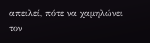απειλεί, πότε να χαμηλώνει τον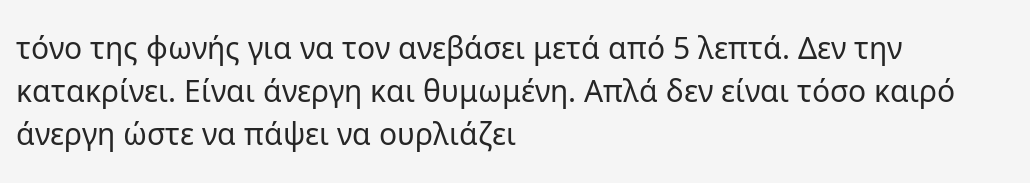τόνο της φωνής για να τον ανεβάσει μετά από 5 λεπτά. Δεν την κατακρίνει. Είναι άνεργη και θυμωμένη. Απλά δεν είναι τόσο καιρό άνεργη ώστε να πάψει να ουρλιάζει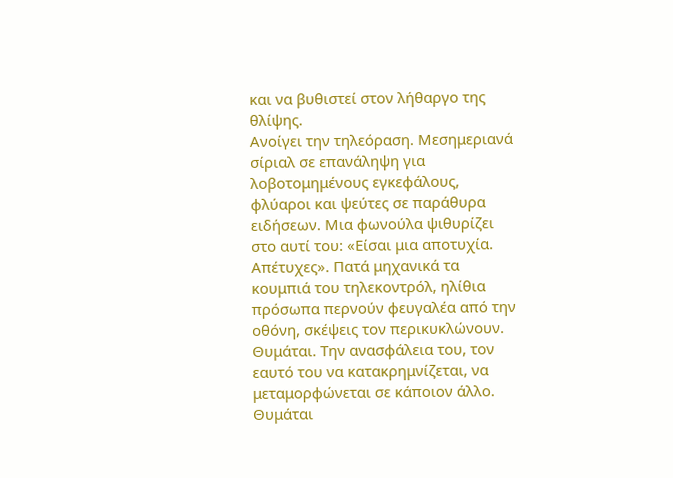και να βυθιστεί στον λήθαργο της θλίψης.
Ανοίγει την τηλεόραση. Μεσημεριανά σίριαλ σε επανάληψη για λοβοτομημένους εγκεφάλους, φλύαροι και ψεύτες σε παράθυρα ειδήσεων. Μια φωνούλα ψιθυρίζει στο αυτί του: «Είσαι μια αποτυχία. Απέτυχες». Πατά μηχανικά τα κουμπιά του τηλεκοντρόλ, ηλίθια πρόσωπα περνούν φευγαλέα από την οθόνη, σκέψεις τον περικυκλώνουν. Θυμάται. Την ανασφάλεια του, τον εαυτό του να κατακρημνίζεται, να μεταμορφώνεται σε κάποιον άλλο. Θυμάται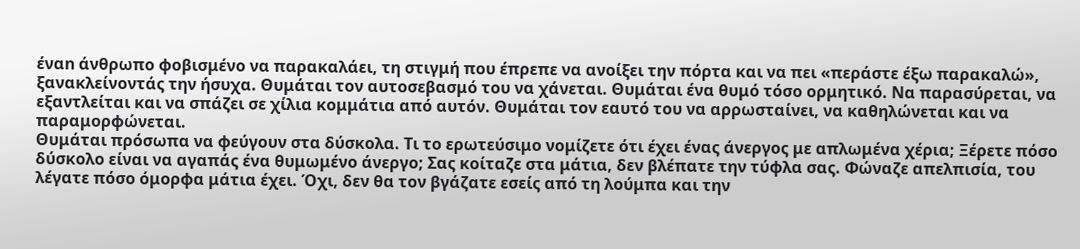έναn άνθρωπο φοβισμένο να παρακαλάει, τη στιγμή που έπρεπε να ανοίξει την πόρτα και να πει «περάστε έξω παρακαλώ», ξανακλείνοντάς την ήσυχα. Θυμάται τον αυτοσεβασμό του να χάνεται. Θυμάται ένα θυμό τόσο ορμητικό. Να παρασύρεται, να εξαντλείται και να σπάζει σε χίλια κομμάτια από αυτόν. Θυμάται τον εαυτό του να αρρωσταίνει, να καθηλώνεται και να παραμορφώνεται.
Θυμάται πρόσωπα να φεύγουν στα δύσκολα. Τι το ερωτεύσιμο νομίζετε ότι έχει ένας άνεργος με απλωμένα χέρια; Ξέρετε πόσο δύσκολο είναι να αγαπάς ένα θυμωμένο άνεργο; Σας κοίταζε στα μάτια, δεν βλέπατε την τύφλα σας. Φώναζε απελπισία, του λέγατε πόσο όμορφα μάτια έχει. Όχι, δεν θα τον βγάζατε εσείς από τη λούμπα και την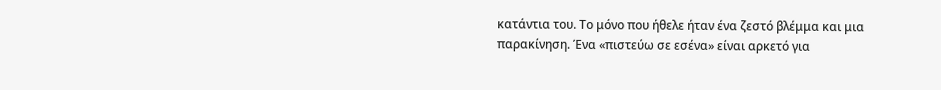κατάντια του. Το μόνο που ήθελε ήταν ένα ζεστό βλέμμα και μια παρακίνηση. Ένα «πιστεύω σε εσένα» είναι αρκετό για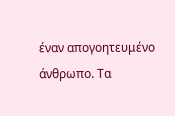έναν απογοητευμένο άνθρωπο. Τα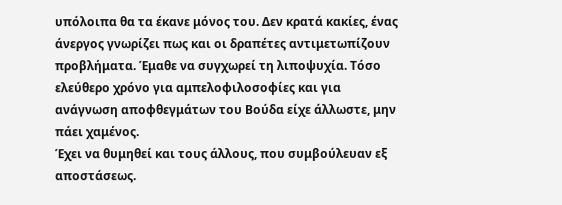υπόλοιπα θα τα έκανε μόνος του. Δεν κρατά κακίες, ένας άνεργος γνωρίζει πως και οι δραπέτες αντιμετωπίζουν προβλήματα. Έμαθε να συγχωρεί τη λιποψυχία. Τόσο ελεύθερο χρόνο για αμπελοφιλοσοφίες και για ανάγνωση αποφθεγμάτων του Βούδα είχε άλλωστε, μην πάει χαμένος.
Έχει να θυμηθεί και τους άλλους, που συμβούλευαν εξ αποστάσεως.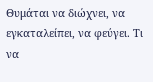Θυμάται να διώχνει, να εγκαταλείπει, να φεύγει. Τι να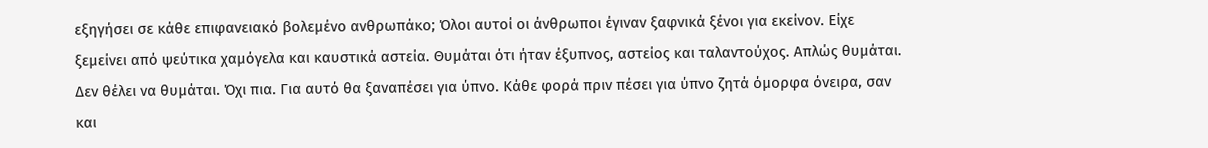εξηγήσει σε κάθε επιφανειακό βολεμένο ανθρωπάκο; Όλοι αυτοί οι άνθρωποι έγιναν ξαφνικά ξένοι για εκείνον. Είχε ξεμείνει από ψεύτικα χαμόγελα και καυστικά αστεία. Θυμάται ότι ήταν έξυπνος, αστείος και ταλαντούχος. Απλώς θυμάται. Δεν θέλει να θυμάται. Όχι πια. Για αυτό θα ξαναπέσει για ύπνο. Κάθε φορά πριν πέσει για ύπνο ζητά όμορφα όνειρα, σαν και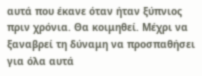αυτά που έκανε όταν ήταν ξύπνιος πριν χρόνια. Θα κοιμηθεί. Μέχρι να ξαναβρεί τη δύναμη να προσπαθήσει για όλα αυτά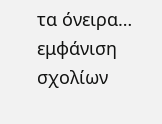τα όνειρα…
εμφάνιση σχολίων